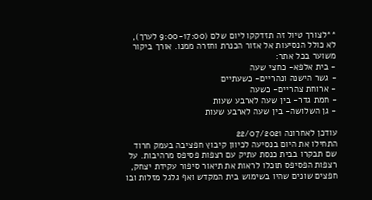**לצורך טיול זה תזדקקו ליום שלם (9:00-17:00 לערך), לא כולל הנסיעות אל אזור הכנרת וחזרה ממנו. אורך ביקור משוער בכל אתר:
- בית אלפא- כחצי שעה
- גשר הישנה ונהריים- כשעתיים
- ארוחת צהריים- כשעה
- חמת גדר- בין שעה לארבע שעות
- גן השלושה- בין שעה לארבע שעות

עודכן לאחרונה 22/07/2021
התחילו את היום בנסיעה לכיוון קיבוץ חפציבה בעמק חרוד שם תבקרו בבית כנסת עתיק עם רצפות פסיפס מרהיבות. על רצפות הפסיפס תוכלו לראות את תיאור סיפור עקידת יצחק, חפצים שונים שהיו בשימוש בית המקדש ואף גלגל מזלות ובו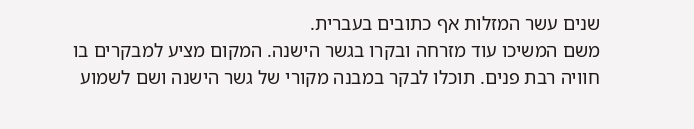שנים עשר המזלות אף כתובים בעברית.
משם המשיכו עוד מזרחה ובקרו בגשר הישנה. המקום מציע למבקרים בו חוויה רבת פנים. תוכלו לבקר במבנה מקורי של גשר הישנה ושם לשמוע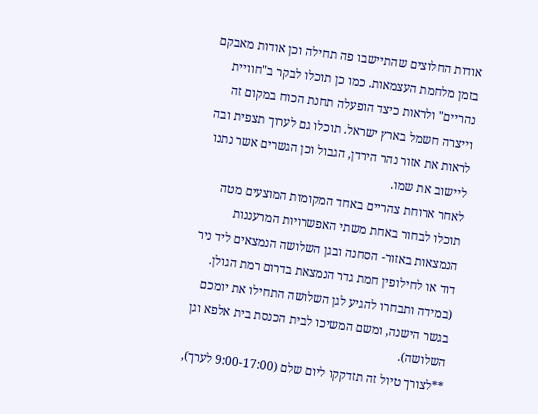אודות החלוצים שהתיישבו פה תחילה וכן אודות מאבקם בזמן מלחמת העצמאות. כמו כן תוכלו לבקר ב"חוויית נהריים" ולראות כיצד הופעלה תחנת הכוח במקום זה וייצרה חשמל בארץ ישראל. תוכלו גם לערוך תצפית ובה לראות את אזור נהר הירדן, הגבול וכן הגשרים אשר נתנו ליישוב את שמו.
לאחר ארוחת צהריים באחד המקומות המוצעים מטה תוכלו לבחור באחת משתי האפשרויות המרעננות הנמצאות באזור- הסחנה ובגן השלושה הנמצאים ליד ניר דוד או לחילופין חמת גדר הנמצאת בדרום רמת הגולן. (במידה ותבחרו להגיע לגן השלושה התחילו את יומכם בגשר הישנה, ומשם המשיכו לבית הכנסת בית אלפא וגן השלושה).
**לצורך טיול זה תזדקקו ליום שלם (9:00-17:00 לערך),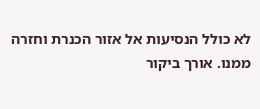לא כולל הנסיעות אל אזור הכנרת וחזרה ממנו. אורך ביקור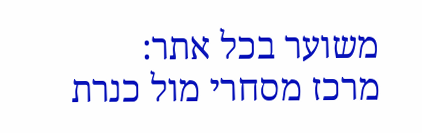משוער בכל אתר:
מרכז מסחרי מול כנרת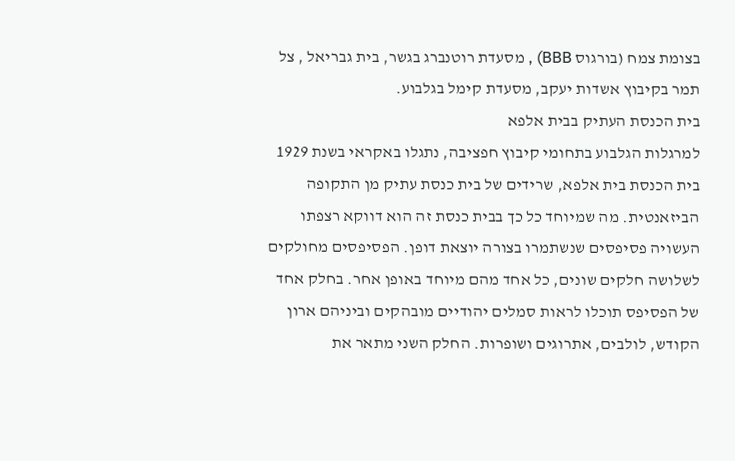בצומת צמח (בורגוס BBB) , מסעדת רוטנברג בגשר, בית גבריאל , צל תמר בקיבוץ אשדות יעקב, מסעדת קימל בגלבוע.
בית הכנסת העתיק בבית אלפא
למרגלות הגלבוע בתחומי קיבוץ חפציבה, נתגלו באקראי בשנת 1929 בית הכנסת בית אלפא, שרידים של בית כנסת עתיק מן התקופה הביזאנטית. מה שמיוחד כל כך בבית כנסת זה הוא דווקא רצפתו העשויה פסיפסים שנשתמרו בצורה יוצאת דופן. הפסיפסים מחולקים לשלושה חלקים שונים, כל אחד מהם מיוחד באופן אחר. בחלק אחד של הפסיפס תוכלו לראות סמלים יהודיים מובהקים וביניהם ארון הקודש, לולבים, אתרוגים ושופרות. החלק השני מתאר את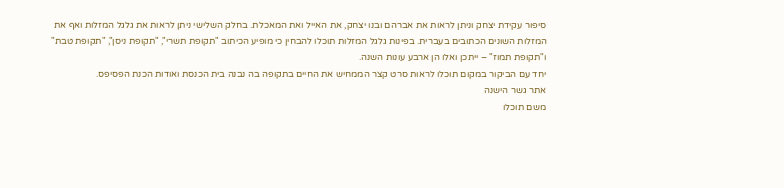סיפור עקידת יצחק וניתן לראות את אברהם ובנו יצחק, את האייל ואת המאכלת. בחלק השלישי ניתן לראות את גלגל המזלות ואף את המזלות השונים הכתובים בעברית. בפינות גלגל המזלות תוכלו להבחין כי מופיע הכיתוב "תקופת תשרי", "תקופת ניסן", "תקופת טבת" ו"תקופת תמוז" – ייתכן ואלו הן ארבע עונות השנה.
יחד עם הביקור במקום תוכלו לראות סרט קצר הממחיש את החיים בתקופה בה נבנה בית הכנסת ואודות הכנת הפסיפס.
אתר גשר הישנה
משם תוכלו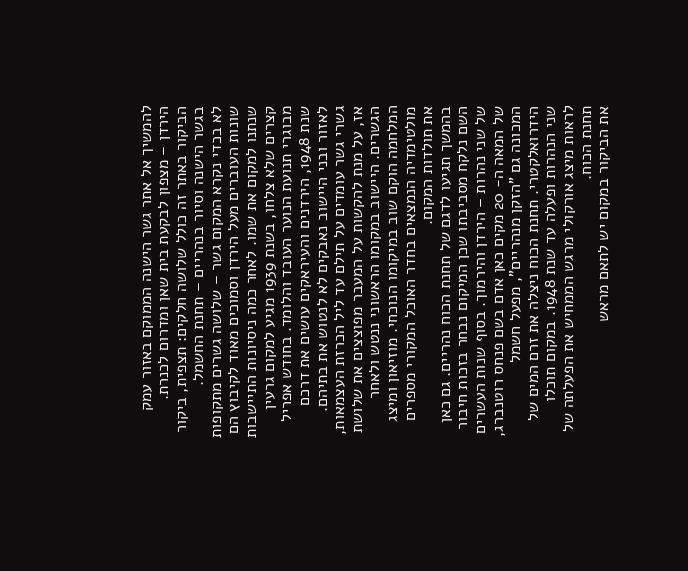להמשיך אל אתר גשר הישנה הממוקם באזור עמק הירדן – מצפון לבקעת בית שאן ומדרום לכנרת. הביקור באתר זה כולל שלושה חלקים: תצפית, ביקור בגשר הישנה וסיור בנהריים – תחנת החשמל.
לא בכדי נקרא המקום גשר – שלושה גשרים מתקופות שונות העוברים מעל הירדן וסמוכים מאוד לקיבוץ הם שנתנו למקום את שמו. לאחר כמה ניסיונות התיישבות קצרים שלא צלחו, בשנת 1939 מגיע למקום גרעין מבוגרי תנועת הנוער העובד והלומד. בחודש אפריל שנת 1948, הירדנים והעיראקים עושים את דרכם לאזור ובני היישוב נאבקים לא לנטוש את בתיהם. גשרי גשר עומדים על תילם עד ליל הכרזת העצמאות, אז, על מנת להקשות על המעבר מפוצצים את שלושת הגשרים. היישוב במקומו הראשוני ננטש ולאחר המלחמה הוקם שוב במיקומו הנוכחי. מוזיאון ומיצג מולטימדיה הנמצאים בחדר האוכל המקורי מספרים את תולדות המקום.
בהמשך תגיעו לדגם של תחנת הכוח נהריים. גם כאן השם נלקח מסביבתו שכן המיקום נבחר בזכות חיבור של שני נהרות – הירדן והירמוך. בסוף שנות העשרים של המאה ה- 20 מקים כאן אדם בשם פנחס רוטנברג, המכונה גם "הזקן מנהריים", מפעל חשמל הידרואלקטרי. תחנת הכוח ניצלה את זרם המים של שני הנהרות ופעלה עד שנת 1948. במקום תוכלו לראות מיצג אורקולי מרגש הממחיש את הפעלתה של תחנת הכוח.
את הביקור במקום יש לתאם מראש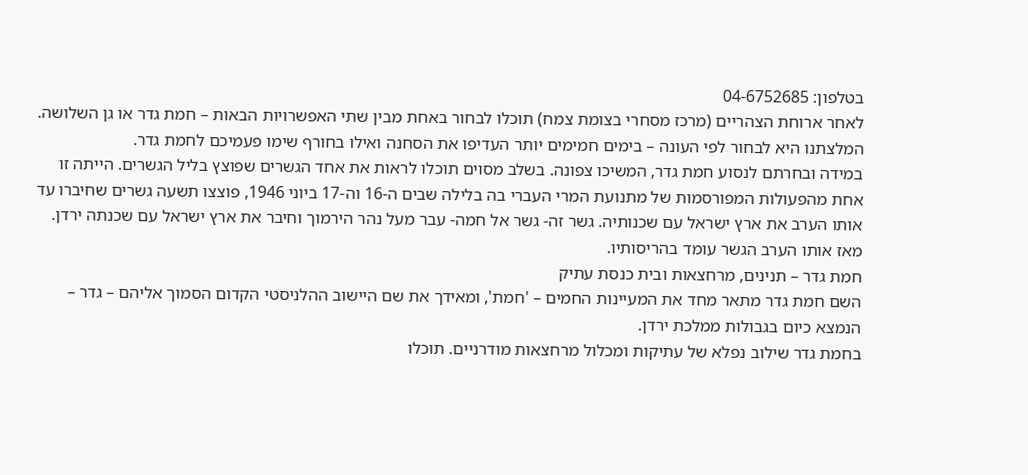בטלפון: 04-6752685
לאחר ארוחת הצהריים (מרכז מסחרי בצומת צמח) תוכלו לבחור באחת מבין שתי האפשרויות הבאות – חמת גדר או גן השלושה. המלצתנו היא לבחור לפי העונה – בימים חמימים יותר העדיפו את הסחנה ואילו בחורף שימו פעמיכם לחמת גדר.
במידה ובחרתם לנסוע חמת גדר, המשיכו צפונה. בשלב מסוים תוכלו לראות את אחד הגשרים שפוצץ בליל הגשרים. הייתה זו אחת מהפעולות המפורסמות של מתנועת המרי העברי בה בלילה שבים ה-16 וה-17 ביוני 1946, פוצצו תשעה גשרים שחיברו עד אותו הערב את ארץ ישראל עם שכנותיה. גשר זה- גשר אל חמה- עבר מעל נהר הירמוך וחיבר את ארץ ישראל עם שכנתה ירדן. מאז אותו הערב הגשר עומד בהריסותיו.
חמת גדר – תנינים, מרחצאות ובית כנסת עתיק
השם חמת גדר מתאר מחד את המעיינות החמים – 'חמת', ומאידך את שם היישוב ההלניסטי הקדום הסמוך אליהם – גדר – הנמצא כיום בגבולות ממלכת ירדן.
בחמת גדר שילוב נפלא של עתיקות ומכלול מרחצאות מודרניים. תוכלו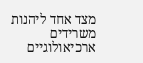מצד אחד ליהנות משרידים ארכיאולוגיים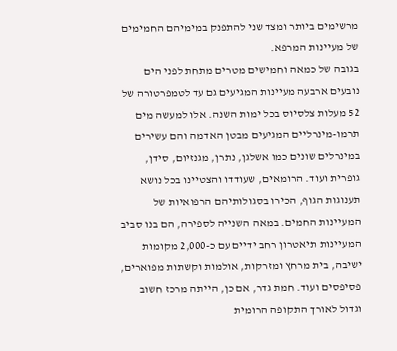מרשימים ביותר ומצד שני להתפנק במימיהם החמימים של מעיינות המרפא.
בגובה של כמאה וחמישים מטרים מתחת לפני הים נובעים ארבעה מעיינות המגיעים גם עד לטמפרטורה של 52 מעלות צלסיוס בכל ימות השנה. אלו למעשה מים תרמו-מינרליים המגיעים מבטן האדמה והם עשירים במינרלים שונים כמו אשלגן, נתרן, מגנזיום, סידן, גופרית ועוד. הרומאים, שעודדו והצטיינו בכל נושא תענוגות הגוף, הכירו בסגולותיהם הרפואיות של המעיינות החמים. במאה השנייה לספירה, הם בנו סביב המעיינות תיאטרון רחב ידיים עם כ-2,000 מקומות ישיבה, בית מרחץ ומזרקות, אולמות וקשתות מפוארים, פסיפסים ועוד. חמת גדר, אם כן, הייתה מרכז חשוב וגדול לאורך התקופה הרומית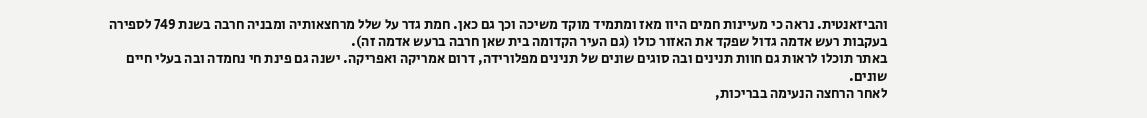והביזאנטית. נראה כי מעיינות חמים היוו מאז ומתמיד מוקד משיכה וכך גם כאן. חמת גדר על שלל מרחצאותיה ומבניה חרבה בשנת 749 לספירה בעקבות רעש אדמה גדול שפקד את האזור כולו (גם העיר הקדומה בית שאן חרבה ברעש אדמה זה).
באתר תוכלו לראות גם חוות תנינים ובה סוגים שונים של תנינים מפלורידה, דרום אמריקה ואפריקה. ישנה גם פינת חי נחמדה ובה בעלי חיים שונים.
לאחר הרחצה הנעימה בבריכות,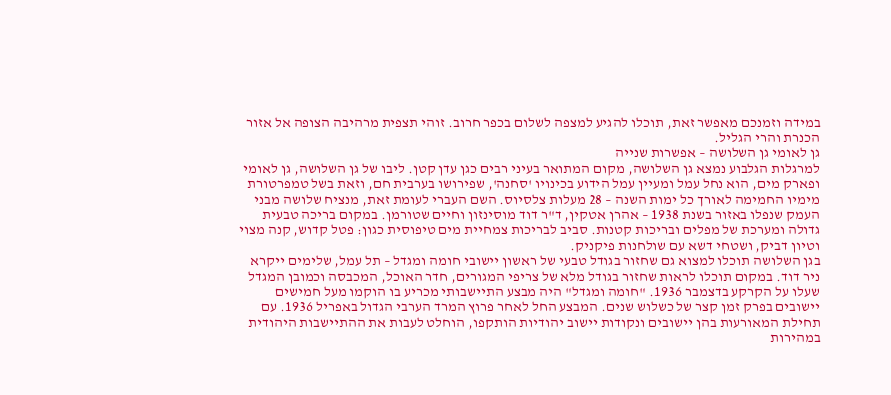במידה וזמנכם מאפשר זאת, תוכלו להגיע למצפה לשלום בכפר חרוב. זוהי תצפית מרהיבה הצופה אל אזור הכנרת והרי הגליל.
גן לאומי גן השלושה – אפשרות שנייה
למרגלות הגלבוע נמצא גן השלושה, מקום המתואר בעיני רבים כגן עדן קטן. ליבו של גן השלושה, גן לאומי ופארק מים, הוא נחל עמל ומעיין עמל הידוע בכינויו 'סחנה', שפירושו בערבית חם, וזאת בשל טמפרטורת מימיו החמימה לאורך כל ימות השנה – 28 מעלות צלסיוס. השם העברי לעומת זאת, מנציח שלושה מבני העמק שנפלו באזור בשנת 1938 – אהרן אטקין, ד"ר דוד מוסינזון וחיים שטורמן. במקום בריכה טבעית גדולה ומערכת של מפלים ובריכות קטנות. סביב לבריכות צמחיית מים טיפוסית כגון: פטל קדוש, קנה מצוי וטיון דביק, ושטחי דשא עם שולחנות פיקניק.
בגן השלושה תוכלו למצוא גם שחזור בגודל טבעי של ראשון יישובי חומה ומגדל – תל עמל, שלימים ייקרא ניר דוד. במקום תוכלו לראות שחזור בגודל מלא של צריפי המגורים, חדר האוכל, המכבסה וכמובן המגדל שעלו על הקרקע בדצמבר 1936. "חומה ומגדל" היה מבצע התיישבותי מכריע בו הוקמו מעל חמישים יישובים בפרק זמן קצר של כשלוש שנים. המבצע החל לאחר פרוץ המרד הערבי הגדול באפריל 1936. עם תחילת המאורעות בהן יישובים ונקודות יישוב יהודיות הותקפו, הוחלט לעבות את ההתיישבות היהודית במהירות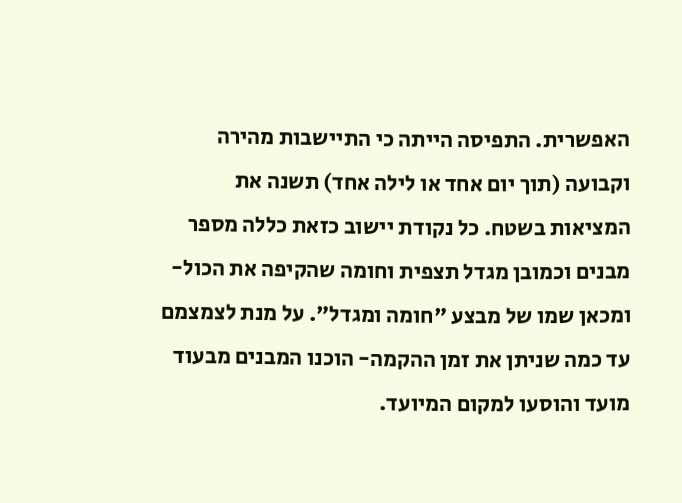האפשרית. התפיסה הייתה כי התיישבות מהירה וקבועה (תוך יום אחד או לילה אחד) תשנה את המציאות בשטח. כל נקודת יישוב כזאת כללה מספר מבנים וכמובן מגדל תצפית וחומה שהקיפה את הכול- ומכאן שמו של מבצע "חומה ומגדל". על מנת לצמצמם עד כמה שניתן את זמן ההקמה- הוכנו המבנים מבעוד מועד והוסעו למקום המיועד.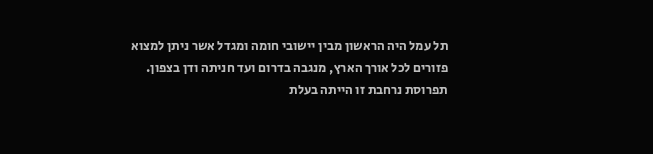תל עמל היה הראשון מבין יישובי חומה ומגדל אשר ניתן למצוא פזורים לכל אורך הארץ, מנגבה בדרום ועד חניתה ודן בצפון. תפרוסת נרחבת זו הייתה בעלת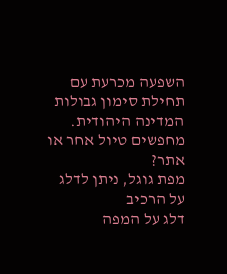השפעה מכרעת עם תחילת סימון גבולות המדינה היהודית.
מחפשים טיול אחר או אתר?
מפת גוגל, ניתן לדלג על הרכיב
דלג על המפה